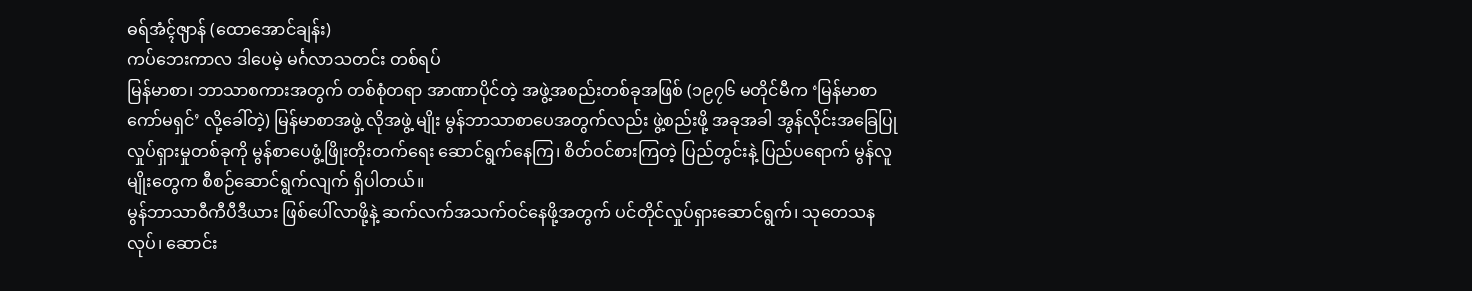ဓရ်အံၚ်ၛာန် (ထောအောင်ချန်း)
ကပ်ဘေးကာလ ဒါပေမဲ့ မင်္ဂလာသတင်း တစ်ရပ်
မြန်မာစာ၊ ဘာသာစကားအတွက် တစ်စုံတရာ အာဏာပိုင်တဲ့ အဖွဲ့အစည်းတစ်ခုအဖြစ် (၁၉၇၆ မတိုင်မီက ‘မြန်မာစာကော်မရှင်’ လို့ခေါ်တဲ့) မြန်မာစာအဖွဲ့ လိုအဖွဲ့ မျိုး မွန်ဘာသာစာပေအတွက်လည်း ဖွဲ့စည်းဖို့ အခုအခါ အွန်လိုင်းအခြေပြုလှုပ်ရှားမှုတစ်ခုကို မွန်စာပေဖွံ့ဖြိုးတိုးတက်ရေး ဆောင်ရွက်နေကြ၊ စိတ်ဝင်စားကြတဲ့ ပြည်တွင်းနဲ့ ပြည်ပရောက် မွန်လူမျိုးတွေက စီစဉ်ဆောင်ရွက်လျက် ရှိပါတယ်။
မွန်ဘာသာဝီကီပီဒီယား ဖြစ်ပေါ်လာဖို့နဲ့ ဆက်လက်အသက်ဝင်နေဖို့အတွက် ပင်တိုင်လှုပ်ရှားဆောင်ရွက်၊ သုတေသနလုပ်၊ ဆောင်း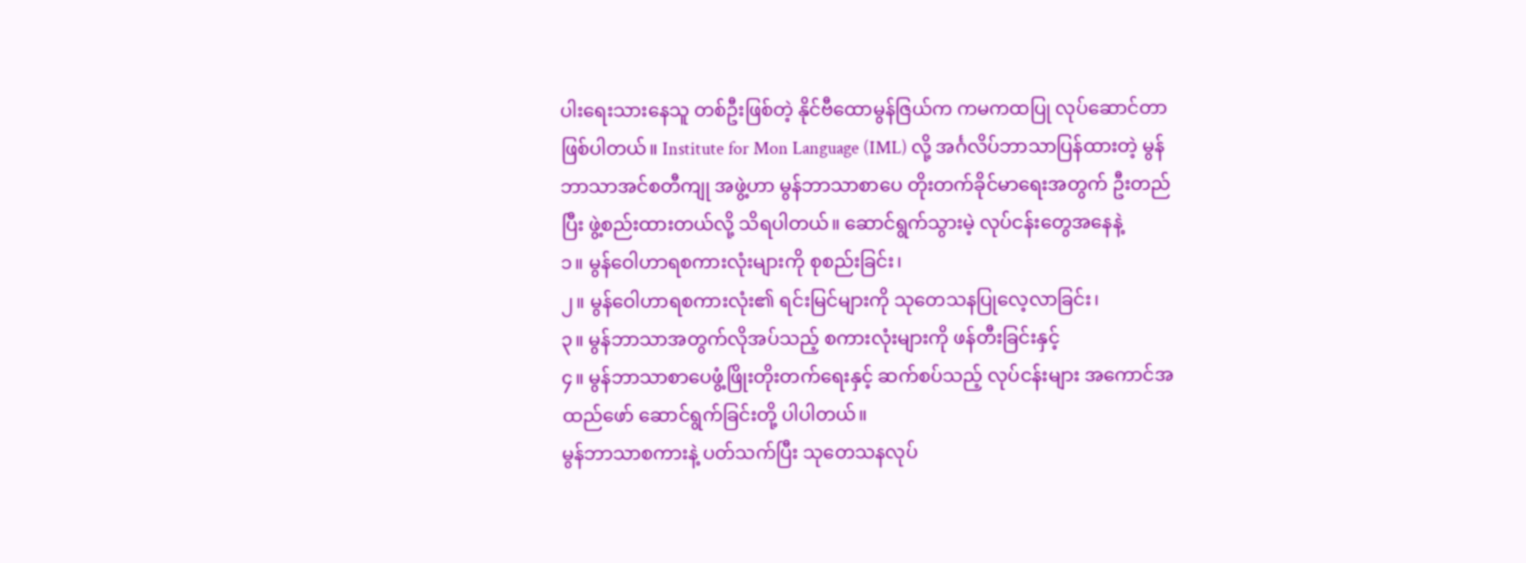ပါးရေးသားနေသူ တစ်ဦးဖြစ်တဲ့ နိုင်ဗီထောမွန်ဇြယ်က ကမကထပြု လုပ်ဆောင်တာ ဖြစ်ပါတယ်။ Institute for Mon Language (IML) လို့ အင်္ဂလိပ်ဘာသာပြန်ထားတဲ့ မွန်ဘာသာအင်စတီကျု အဖွဲ့ဟာ မွန်ဘာသာစာပေ တိုးတက်ခိုင်မာရေးအတွက် ဦးတည်ပြီး ဖွဲ့စည်းထားတယ်လို့ သိရပါတယ်။ ဆောင်ရွက်သွားမဲ့ လုပ်ငန်းတွေအနေနဲ့
၁။ မွန်ဝေါဟာရစကားလုံးများကို စုစည်းခြင်း၊
၂။ မွန်ဝေါဟာရစကားလုံး၏ ရင်းမြင်များကို သုတေသနပြုလေ့လာခြင်း၊
၃။ မွန်ဘာသာအတွက်လိုအပ်သည့် စကားလုံးများကို ဖန်တီးခြင်းနှင့်
၄။ မွန်ဘာသာစာပေဖွံ့ဖြိုးတိုးတက်ရေးနှင့် ဆက်စပ်သည့် လုပ်ငန်းများ အကောင်အထည်ဖော် ဆောင်ရွက်ခြင်းတို့ ပါပါတယ်။
မွန်ဘာသာစကားနဲ့ ပတ်သက်ပြီး သုတေသနလုပ်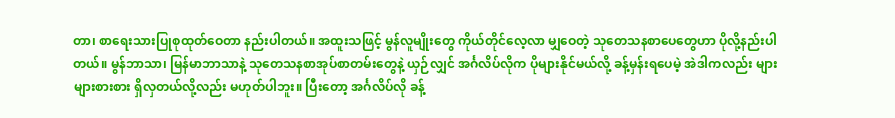တာ၊ စာရေးသားပြုစုထုတ်ဝေတာ နည်းပါတယ်။ အထူးသဖြင့် မွန်လူမျိုးတွေ ကိုယ်တိုင်လေ့လာ မျှဝေတဲ့ သုတေသနစာပေတွေဟာ ပိုလို့နည်းပါတယ်။ မွန်ဘာသာ၊ မြန်မာဘာသာနဲ့ သုတေသနစာအုပ်စာတမ်းတွေနဲ့ ယှဉ်လျှင် အင်္ဂလိပ်လိုက ပိုများနိုင်မယ်လို့ ခန့်မှန်းရပေမဲ့ အဲဒါကလည်း များများစားစား ရှိလှတယ်လို့လည်း မဟုတ်ပါဘူး။ ပြီးတော့ အင်္ဂလိပ်လို ခန့်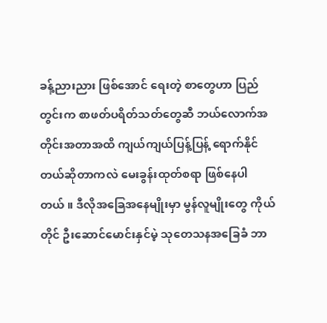ခန့်ညားညား ဖြစ်အောင် ရေးတဲ့ စာတွေဟာ ပြည်တွင်းက စာဖတ်ပရိတ်သတ်တွေဆီ ဘယ်လောက်အတိုင်းအတာအထိ ကျယ်ကျယ်ပြန့်ပြန့် ရောက်နိုင်တယ်ဆိုတာကလဲ မေးခွန်းထုတ်စရာ ဖြစ်နေပါတယ်။ ဒီလိုအခြေအနေမျိုးမှာ မွန်လူမျိုးတွေ ကိုယ်တိုင် ဦးဆောင်မောင်းနှင်မဲ့ သုတေသနအခြေခံ ဘာ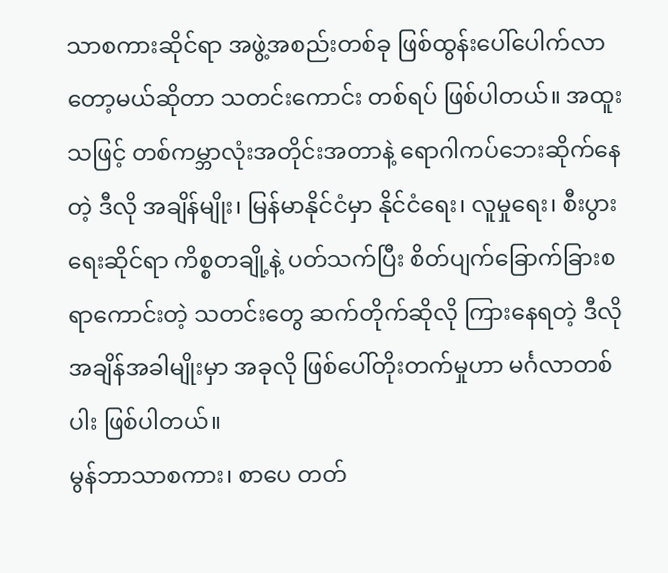သာစကားဆိုင်ရာ အဖွဲ့အစည်းတစ်ခု ဖြစ်ထွန်းပေါ်ပေါက်လာတော့မယ်ဆိုတာ သတင်းကောင်း တစ်ရပ် ဖြစ်ပါတယ်။ အထူးသဖြင့် တစ်ကမ္ဘာလုံးအတိုင်းအတာနဲ့ ရောဂါကပ်ဘေးဆိုက်နေတဲ့ ဒီလို အချိန်မျိုး၊ မြန်မာနိုင်ငံမှာ နိုင်ငံရေး၊ လူမှုရေး၊ စီးပွားရေးဆိုင်ရာ ကိစ္စတချို့နဲ့ ပတ်သက်ပြီး စိတ်ပျက်ခြောက်ခြားစရာကောင်းတဲ့ သတင်းတွေ ဆက်တိုက်ဆိုလို ကြားနေရတဲ့ ဒီလို အချိန်အခါမျိုးမှာ အခုလို ဖြစ်ပေါ်တိုးတက်မှုဟာ မင်္ဂလာတစ်ပါး ဖြစ်ပါတယ်။
မွန်ဘာသာစကား၊ စာပေ တတ်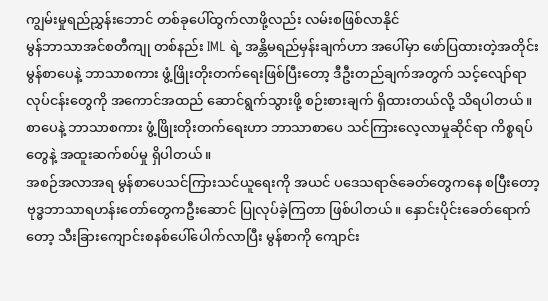ကျွမ်းမှုရည်ညွှန်းဘောင် တစ်ခုပေါ်ထွက်လာဖို့လည်း လမ်းစဖြစ်လာနိုင်
မွန်ဘာသာအင်စတီကျု တစ်နည်း IML ရဲ့ အန္တိမရည်မှန်းချက်ဟာ အပေါ်မှာ ဖော်ပြထားတဲ့အတိုင်း မွန်စာပေနဲ့ ဘာသာစကား ဖွံ့ဖြိုးတိုးတက်ရေးဖြစ်ပြီးတော့ ဒီဦးတည်ချက်အတွက် သင့်လျော်ရာ လုပ်ငန်းတွေကို အကောင်အထည် ဆောင်ရွက်သွားဖို့ စဉ်းစားချက် ရှိထားတယ်လို့ သိရပါတယ်။
စာပေနဲ့ ဘာသာစကား ဖွံ့ဖြိုးတိုးတက်ရေးဟာ ဘာသာစာပေ သင်ကြားလေ့လာမှုဆိုင်ရာ ကိစ္စရပ်တွေနဲ့ အထူးဆက်စပ်မှု ရှိပါတယ်။
အစဉ်အလာအရ မွန်စာပေသင်ကြားသင်ယူရေးကို အယင် ပဒေသရာဇ်ခေတ်တွေကနေ စပြီးတော့ ဗုဒ္ဓဘာသာရဟန်းတော်တွေကဦးဆောင် ပြုလုပ်ခဲ့ကြတာ ဖြစ်ပါတယ်။ နှောင်းပိုင်းခေတ်ရောက်တော့ သီးခြားကျောင်းစနစ်ပေါ်ပေါက်လာပြီး မွန်စာကို ကျောင်း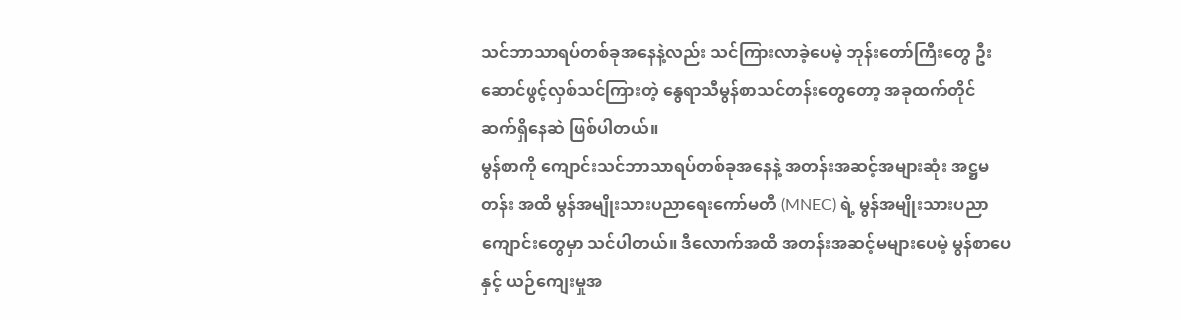သင်ဘာသာရပ်တစ်ခုအနေနဲ့လည်း သင်ကြားလာခဲ့ပေမဲ့ ဘုန်းတော်ကြီးတွေ ဦးဆောင်ဖွင့်လှစ်သင်ကြားတဲ့ နွေရာသီမွန်စာသင်တန်းတွေတော့ အခုထက်တိုင် ဆက်ရှိနေဆဲ ဖြစ်ပါတယ်။
မွန်စာကို ကျောင်းသင်ဘာသာရပ်တစ်ခုအနေနဲ့ အတန်းအဆင့်အများဆုံး အဋ္ဌမတန်း အထိ မွန်အမျိုးသားပညာရေးကော်မတီ (MNEC) ရဲ့ မွန်အမျိုးသားပညာကျောင်းတွေမှာ သင်ပါတယ်။ ဒီလောက်အထိ အတန်းအဆင့်မများပေမဲ့ မွန်စာပေနှင့် ယဉ်ကျေးမှုအ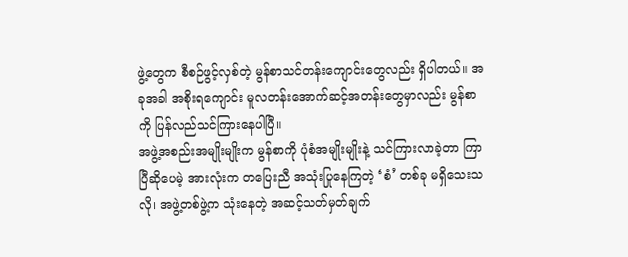ဖွဲ့တွေက စီစဉ်ဖွင့်လှစ်တဲ့ မွန်စာသင်တန်းကျောင်းတွေလည်း ရှိပါတယ်။ အခုအခါ အစိုးရကျောင်း မူလတန်းအောက်ဆင့်အတန်းတွေမှာလည်း မွန်စာကို ပြန်လည်သင်ကြားနေပါပြီ။
အဖွဲ့အစည်းအမျိုးမျိုးက မွန်စာကို ပုံစံအမျိုးမျိုးနဲ့ သင်ကြားလာခဲ့တာ ကြာပြီဆိုပေမဲ့ အားလုံးက တပြေးညီ အသုံးပြုနေကြတဲ့ ‘စံ’ တစ်ခု မရှိသေးသလို၊ အဖွဲ့တစ်ဖွဲ့က သုံးနေတဲ့ အဆင့်သတ်မှတ်ချက်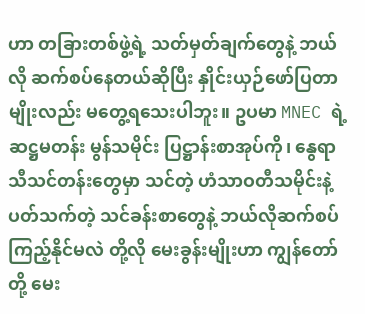ဟာ တခြားတစ်ဖွဲ့ရဲ့ သတ်မှတ်ချက်တွေနဲ့ ဘယ်လို ဆက်စပ်နေတယ်ဆိုပြီး နှိုင်းယှဉ်ဖော်ပြတာမျိုးလည်း မတွေ့ရသေးပါဘူး။ ဥပမာ MNEC ရဲ့ ဆဋ္ဌမတန်း မွန်သမိုင်း ပြဋ္ဌာန်းစာအုပ်ကို၊ နွေရာသီသင်တန်းတွေမှာ သင်တဲ့ ဟံသာဝတီသမိုင်းနဲ့ ပတ်သက်တဲ့ သင်ခန်းစာတွေနဲ့ ဘယ်လိုဆက်စပ်ကြည့်နိုင်မလဲ တို့လို မေးခွန်းမျိုးဟာ ကျွန်တော်တို့ မေး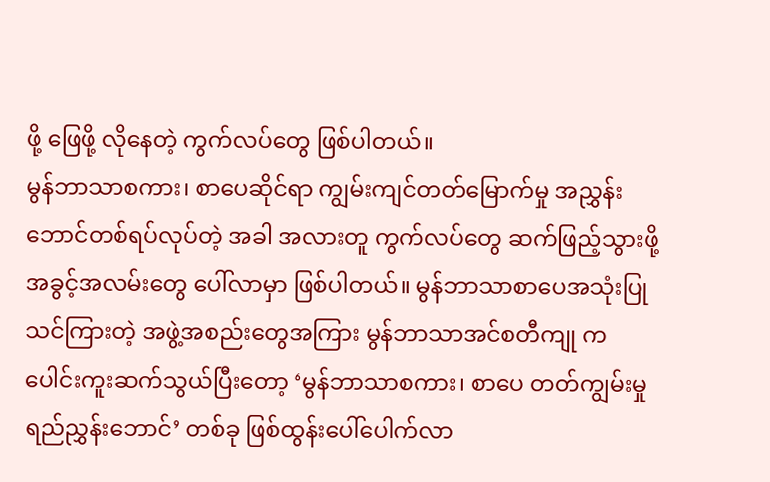ဖို့ ဖြေဖို့ လိုနေတဲ့ ကွက်လပ်တွေ ဖြစ်ပါတယ်။
မွန်ဘာသာစကား၊ စာပေဆိုင်ရာ ကျွမ်းကျင်တတ်မြောက်မှု အညွှန်းဘောင်တစ်ရပ်လုပ်တဲ့ အခါ အလားတူ ကွက်လပ်တွေ ဆက်ဖြည့်သွားဖို့ အခွင့်အလမ်းတွေ ပေါ်လာမှာ ဖြစ်ပါတယ်။ မွန်ဘာသာစာပေအသုံးပြု သင်ကြားတဲ့ အဖွဲ့အစည်းတွေအကြား မွန်ဘာသာအင်စတီကျု က ပေါင်းကူးဆက်သွယ်ပြီးတော့ ‘မွန်ဘာသာစကား၊ စာပေ တတ်ကျွမ်းမှုရည်ညွှန်းဘောင်’ တစ်ခု ဖြစ်ထွန်းပေါ်ပေါက်လာ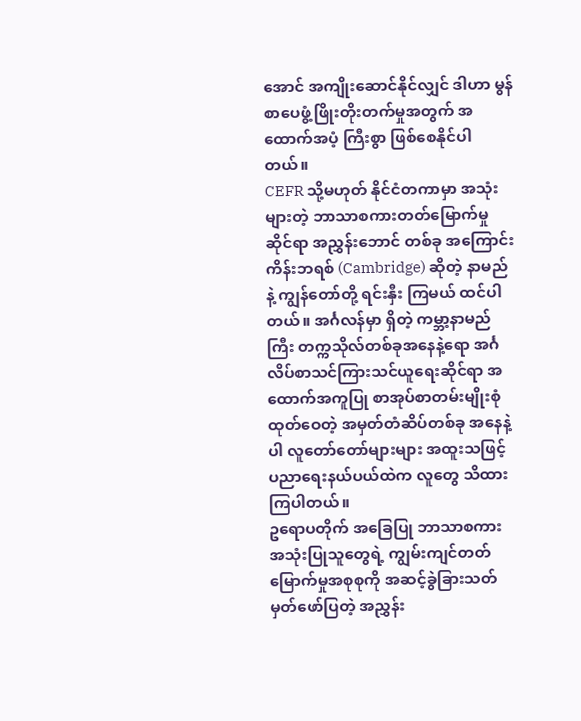အောင် အကျိုးဆောင်နိုင်လျှင် ဒါဟာ မွန်စာပေဖွံ့ဖြိုးတိုးတက်မှုအတွက် အထောက်အပံ့ ကြီးစွာ ဖြစ်စေနိုင်ပါတယ်။
CEFR သို့မဟုတ် နိုင်ငံတကာမှာ အသုံးများတဲ့ ဘာသာစကားတတ်မြောက်မှုဆိုင်ရာ အညွှန်းဘောင် တစ်ခု အကြောင်း
ကိန်းဘရစ် (Cambridge) ဆိုတဲ့ နာမည်နဲ့ ကျွန်တော်တို့ ရင်းနှီး ကြမယ် ထင်ပါတယ်။ အင်္ဂလန်မှာ ရှိတဲ့ ကမ္ဘာ့နာမည်ကြီး တက္ကသိုလ်တစ်ခုအနေနဲ့ရော အင်္ဂလိပ်စာသင်ကြားသင်ယူရေးဆိုင်ရာ အထောက်အကူပြု စာအုပ်စာတမ်းမျိုးစုံ ထုတ်ဝေတဲ့ အမှတ်တံဆိပ်တစ်ခု အနေနဲ့ ပါ လူတော်တော်များများ အထူးသဖြင့် ပညာရေးနယ်ပယ်ထဲက လူတွေ သိထားကြပါတယ်။
ဥရောပတိုက် အခြေပြု ဘာသာစကား အသုံးပြုသူတွေရဲ့ ကျွမ်းကျင်တတ်မြောက်မှုအစုစုကို အဆင့်ခွဲခြားသတ်မှတ်ဖော်ပြတဲ့ အညွှန်း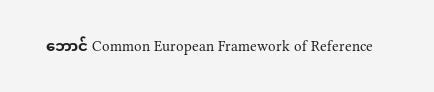ဘောင် Common European Framework of Reference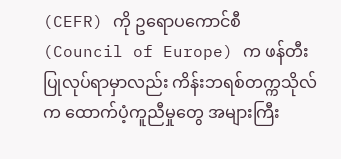(CEFR) ကို ဥရောပကောင်စီ (Council of Europe) က ဖန်တီးပြုလုပ်ရာမှာလည်း ကိန်းဘရစ်တက္ကသိုလ်က ထောက်ပံ့ကူညီမှုတွေ အများကြီး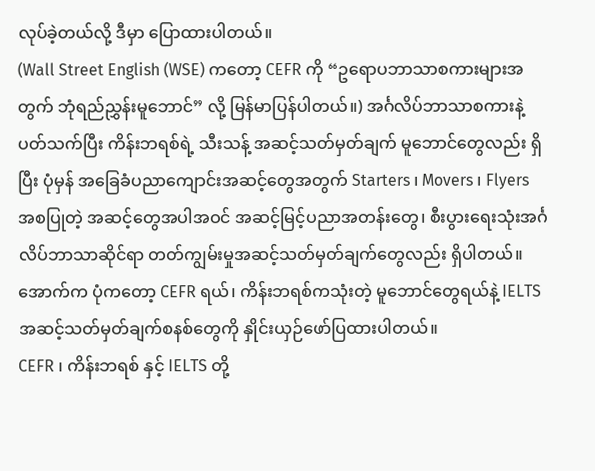လုပ်ခဲ့တယ်လို့ ဒီမှာ ပြောထားပါတယ်။
(Wall Street English (WSE) ကတော့ CEFR ကို “ဥရောပဘာသာစကားများအတွက် ဘုံရည်ညွှန်းမူဘောင်” လို့ မြန်မာပြန်ပါတယ်။) အင်္ဂလိပ်ဘာသာစကားနဲ့ ပတ်သက်ပြီး ကိန်းဘရစ်ရဲ့ သီးသန့် အဆင့်သတ်မှတ်ချက် မူဘောင်တွေလည်း ရှိပြီး ပုံမှန် အခြေခံပညာကျောင်းအဆင့်တွေအတွက် Starters ၊ Movers ၊ Flyers အစပြုတဲ့ အဆင့်တွေအပါအဝင် အဆင့်မြင့်ပညာအတန်းတွေ၊ စီးပွားရေးသုံးအင်္ဂလိပ်ဘာသာဆိုင်ရာ တတ်ကျွမ်းမှုအဆင့်သတ်မှတ်ချက်တွေလည်း ရှိပါတယ်။ အောက်က ပုံကတော့ CEFR ရယ်၊ ကိန်းဘရစ်ကသုံးတဲ့ မူဘောင်တွေရယ်နဲ့ IELTS အဆင့်သတ်မှတ်ချက်စနစ်တွေကို နှိုင်းယှဉ်ဖော်ပြထားပါတယ်။
CEFR ၊ ကိန်းဘရစ် နှင့် IELTS တို့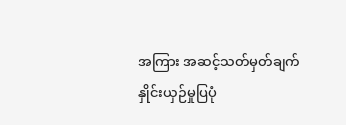အကြား အဆင့်သတ်မှတ်ချက် နှိုင်းယှဉ်မှုပြပုံ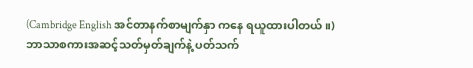(Cambridge English အင်တာနက်စာမျက်နှာ ကနေ ရယူထားပါတယ်။)
ဘာသာစကားအဆင့်သတ်မှတ်ချက်နဲ့ ပတ်သက်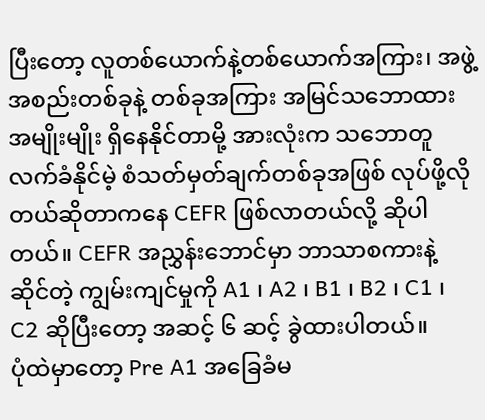ပြီးတော့ လူတစ်ယောက်နဲ့တစ်ယောက်အကြား၊ အဖွဲ့အစည်းတစ်ခုနဲ့ တစ်ခုအကြား အမြင်သဘောထား အမျိုးမျိုး ရှိနေနိုင်တာမို့ အားလုံးက သဘောတူလက်ခံနိုင်မဲ့ စံသတ်မှတ်ချက်တစ်ခုအဖြစ် လုပ်ဖို့လိုတယ်ဆိုတာကနေ CEFR ဖြစ်လာတယ်လို့ ဆိုပါတယ်။ CEFR အညွှန်းဘောင်မှာ ဘာသာစကားနဲ့ ဆိုင်တဲ့ ကျွမ်းကျင်မှုကို A1 ၊ A2 ၊ B1 ၊ B2 ၊ C1 ၊ C2 ဆိုပြီးတော့ အဆင့် ၆ ဆင့် ခွဲထားပါတယ်။
ပုံထဲမှာတော့ Pre A1 အခြေခံမ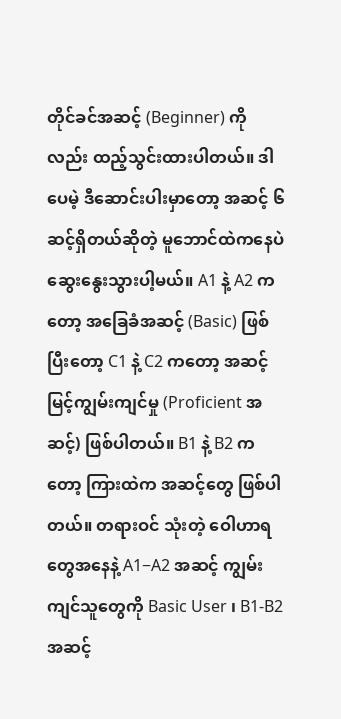တိုင်ခင်အဆင့် (Beginner) ကိုလည်း ထည့်သွင်းထားပါတယ်။ ဒါပေမဲ့ ဒီဆောင်းပါးမှာတော့ အဆင့် ၆ ဆင့်ရှိတယ်ဆိုတဲ့ မူဘောင်ထဲကနေပဲ ဆွေးနွေးသွားပါ့မယ်။ A1 နဲ့ A2 ကတော့ အခြေခံအဆင့် (Basic) ဖြစ်ပြီးတော့ C1 နဲ့ C2 ကတော့ အဆင့်မြင့်ကျွမ်းကျင်မှု (Proficient အဆင့်) ဖြစ်ပါတယ်။ B1 နဲ့ B2 ကတော့ ကြားထဲက အဆင့်တွေ ဖြစ်ပါတယ်။ တရားဝင် သုံးတဲ့ ဝေါဟာရတွေအနေနဲ့ A1−A2 အဆင့် ကျွမ်းကျင်သူတွေကို Basic User ၊ B1-B2 အဆင့်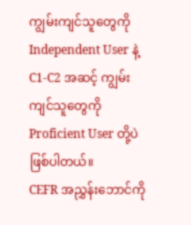ကျွမ်းကျင်သူတွေကို Independent User နဲ့ C1-C2 အဆင့် ကျွမ်းကျင်သူတွေကို Proficient User တို့ပဲ ဖြစ်ပါတယ်။
CEFR အညွှန်းဘောင်ကို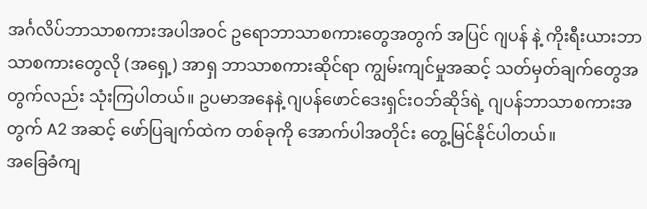အင်္ဂလိပ်ဘာသာစကားအပါအဝင် ဥရောဘာသာစကားတွေအတွက် အပြင် ဂျပန် နဲ့ ကိုးရီးယားဘာသာစကားတွေလို (အရှေ့) အာရှ ဘာသာစကားဆိုင်ရာ ကျွမ်းကျင်မှုအဆင့် သတ်မှတ်ချက်တွေအတွက်လည်း သုံးကြပါတယ်။ ဥပမာအနေနဲ့ ဂျပန်ဖောင်ဒေးရှင်းဝဘ်ဆိုဒ်ရဲ့ ဂျပန်ဘာသာစကားအတွက် A2 အဆင့် ဖော်ပြချက်ထဲက တစ်ခုကို အောက်ပါအတိုင်း တွေ့မြင်နိုင်ပါတယ်။
အခြေခံကျ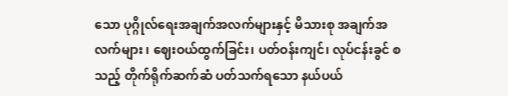သော ပုဂ္ဂိုလ်ရေးအချက်အလက်များနှင့် မိသားစု အချက်အလက်များ ၊ ဈေးဝယ်ထွက်ခြင်း၊ ပတ်ဝန်းကျင်၊ လုပ်ငန်းခွင် စသည့် တိုက်ရိုက်ဆက်ဆံ ပတ်သက်ရသော နယ်ပယ်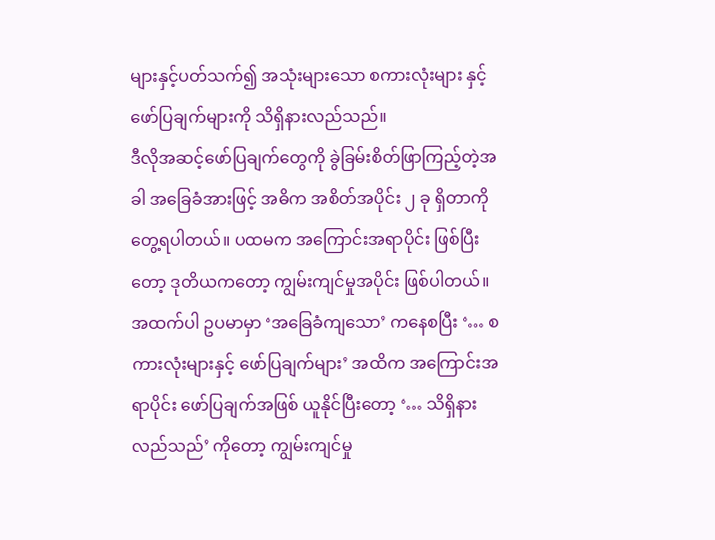များနှင့်ပတ်သက်၍ အသုံးများသော စကားလုံးများ နှင့်ဖော်ပြချက်များကို သိရှိနားလည်သည်။
ဒီလိုအဆင့်ဖော်ပြချက်တွေကို ခွဲခြမ်းစိတ်ဖြာကြည့်တဲ့အခါ အခြေခံအားဖြင့် အဓိက အစိတ်အပိုင်း ၂ ခု ရှိတာကို တွေ့ရပါတယ်။ ပထမက အကြောင်းအရာပိုင်း ဖြစ်ပြီးတော့ ဒုတိယကတော့ ကျွမ်းကျင်မှုအပိုင်း ဖြစ်ပါတယ်။ အထက်ပါ ဥပမာမှာ ‘အခြေခံကျသော’ ကနေစပြီး ‘… စကားလုံးများနှင့် ဖော်ပြချက်များ’ အထိက အကြောင်းအရာပိုင်း ဖော်ပြချက်အဖြစ် ယူနိုင်ပြီးတော့ ‘… သိရှိနားလည်သည်’ ကိုတော့ ကျွမ်းကျင်မှု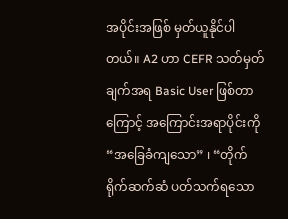အပိုင်းအဖြစ် မှတ်ယူနိုင်ပါတယ်။ A2 ဟာ CEFR သတ်မှတ်ချက်အရ Basic User ဖြစ်တာကြောင့် အကြောင်းအရာပိုင်းကို “အခြေခံကျသော” ၊ “တိုက်ရိုက်ဆက်ဆံ ပတ်သက်ရသော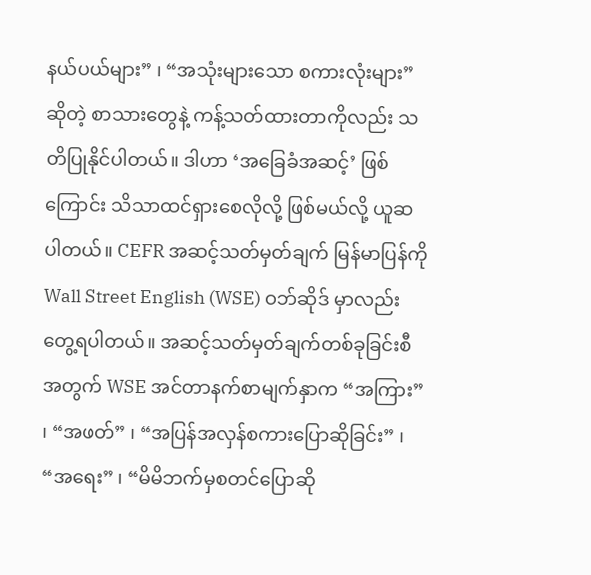နယ်ပယ်များ” ၊ “အသုံးများသော စကားလုံးများ” ဆိုတဲ့ စာသားတွေနဲ့ ကန့်သတ်ထားတာကိုလည်း သတိပြုနိုင်ပါတယ်။ ဒါဟာ ‘အခြေခံအဆင့်’ ဖြစ်ကြောင်း သိသာထင်ရှားစေလိုလို့ ဖြစ်မယ်လို့ ယူဆပါတယ်။ CEFR အဆင့်သတ်မှတ်ချက် မြန်မာပြန်ကို Wall Street English (WSE) ဝဘ်ဆိုဒ် မှာလည်း တွေ့ရပါတယ်။ အဆင့်သတ်မှတ်ချက်တစ်ခုခြင်းစီအတွက် WSE အင်တာနက်စာမျက်နှာက “အကြား” ၊ “အဖတ်” ၊ “အပြန်အလှန်စကားပြောဆိုခြင်း” ၊ “အရေး” ၊ “မိမိဘက်မှစတင်ပြောဆို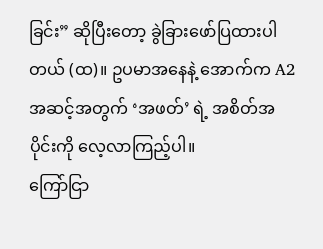ခြင်း” ဆိုပြီးတော့ ခွဲခြားဖော်ပြထားပါတယ် (ထ)။ ဥပမာအနေနဲ့ အောက်က A2 အဆင့်အတွက် ‘အဖတ်’ ရဲ့ အစိတ်အပိုင်းကို လေ့လာကြည့်ပါ။
ကြော်ငြာ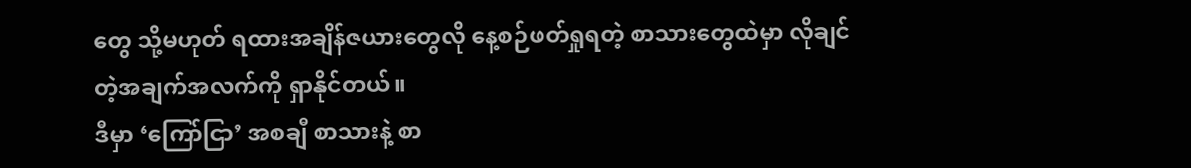တွေ သို့မဟုတ် ရထားအချိန်ဇယားတွေလို နေ့စဉ်ဖတ်ရှုရတဲ့ စာသားတွေထဲမှာ လိုချင်တဲ့အချက်အလက်ကို ရှာနိုင်တယ်။
ဒီမှာ ‘ကြော်ငြာ’ အစချီ စာသားနဲ့ စာ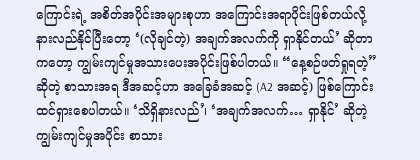ကြောင်းရဲ့ အစိတ်အပိုင်းအများစုဟာ အကြောင်းအရာပိုင်းဖြစ်တယ်လို့ နားလည်နိုင်ပြီးတော့ ‘(လိုချင်တဲ့) အချက်အလက်ကို ရှာနိုင်တယ်’ ဆိုတာကတော့ ကျွမ်းကျင်မှုအသားပေးအပိုင်းဖြစ်ပါတယ်။ “နေ့စဉ်ဖတ်ရှုရတဲ့” ဆိုတဲ့ စာသားအရ ဒီအဆင့်ဟာ အခြေခံအဆင့် (A2 အဆင့်) ဖြစ်ကြောင်း ထင်ရှားစေပါတယ်။ ‘သိရှိနားလည်’၊ ‘အချက်အလက်… ရှာနိုင်’ ဆိုတဲ့ ကျွမ်းကျင်မှုအပိုင်း စာသား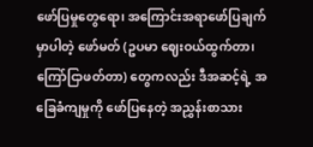ဖော်ပြမှုတွေရော၊ အကြောင်းအရာဖော်ပြချက်မှာပါတဲ့ ဖော်မတ် (ဥပမာ ဈေးဝယ်ထွက်တာ၊ ကြော်ငြာဖတ်တာ) တွေကလည်း ဒီအဆင့်ရဲ့ အခြေခံကျမှုကို ဖော်ပြနေတဲ့ အညွှန်းစာသား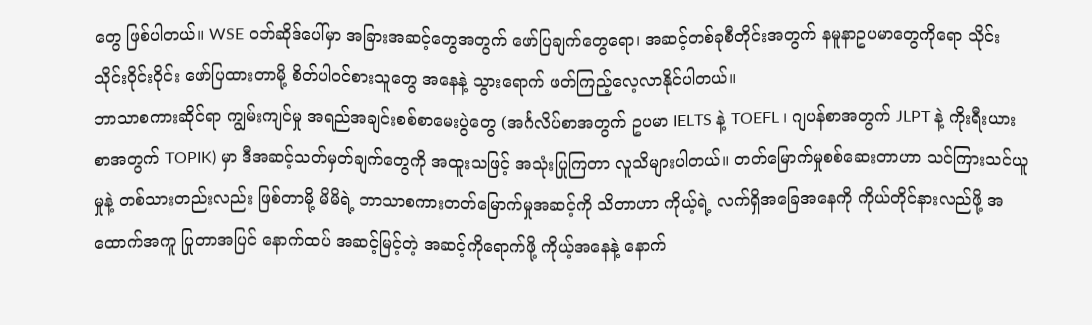တွေ ဖြစ်ပါတယ်။ WSE ဝဘ်ဆိုဒ်ပေါ်မှာ အခြားအဆင့်တွေအတွက် ဖော်ပြချက်တွေရော၊ အဆင့်တစ်ခုစီတိုင်းအတွက် နမူနာဥပမာတွေကိုရော သိုင်းသိုင်းဝိုင်းဝိုင်း ဖော်ပြထားတာမို့ စိတ်ပါဝင်စားသူတွေ အနေနဲ့ သွားရောက် ဖတ်ကြည့်လေ့လာနိုင်ပါတယ်။
ဘာသာစကားဆိုင်ရာ ကျွမ်းကျင်မှု အရည်အချင်းစစ်စာမေးပွဲတွေ (အင်္ဂလိပ်စာအတွက် ဥပမာ IELTS နဲ့ TOEFL ၊ ဂျပန်စာအတွက် JLPT နဲ့ ကိုးရီးယားစာအတွက် TOPIK) မှာ ဒီအဆင့်သတ်မှတ်ချက်တွေကို အထူးသဖြင့် အသုံးပြုကြတာ လူသိများပါတယ်။ တတ်မြောက်မှုစစ်ဆေးတာဟာ သင်ကြားသင်ယူမှုနဲ့ တစ်သားတည်းလည်း ဖြစ်တာမို့ မိမိရဲ့ ဘာသာစကားတတ်မြောက်မှုအဆင့်ကို သိတာဟာ ကိုယ့်ရဲ့ လက်ရှိအခြေအနေကို ကိုယ်တိုင်နားလည်ဖို့ အထောက်အကူ ပြုတာအပြင် နောက်ထပ် အဆင့်မြင့်တဲ့ အဆင့်ကိုရောက်ဖို့ ကိုယ့်အနေနဲ့ နောက်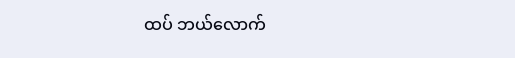ထပ် ဘယ်လောက်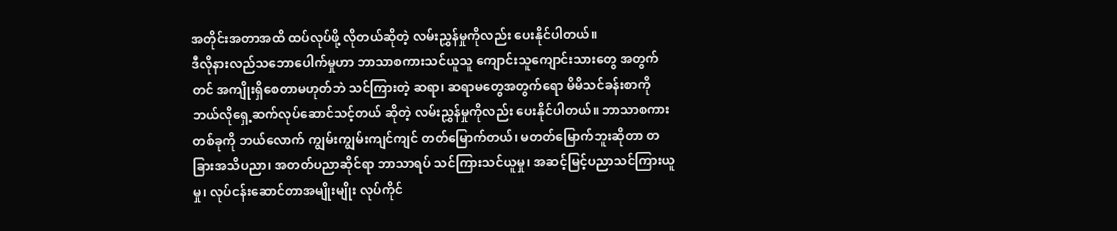အတိုင်းအတာအထိ ထပ်လုပ်ဖို့ လိုတယ်ဆိုတဲ့ လမ်းညွှန်မှုကိုလည်း ပေးနိုင်ပါတယ်။
ဒီလိုနားလည်သဘောပေါက်မှုဟာ ဘာသာစကားသင်ယူသူ ကျောင်းသူကျောင်းသားတွေ အတွက်တင် အကျိုးရှိစေတာမဟုတ်ဘဲ သင်ကြားတဲ့ ဆရာ၊ ဆရာမတွေအတွက်ရော မိမိသင်ခန်းစာကို ဘယ်လိုရှေ့ဆက်လုပ်ဆောင်သင့်တယ် ဆိုတဲ့ လမ်းညွှန်မှုကိုလည်း ပေးနိုင်ပါတယ်။ ဘာသာစကားတစ်ခုကို ဘယ်လောက် ကျွမ်းကျွမ်းကျင်ကျင် တတ်မြောက်တယ်၊ မတတ်မြောက်ဘူးဆိုတာ တခြားအသိပညာ၊ အတတ်ပညာဆိုင်ရာ ဘာသာရပ် သင်ကြားသင်ယူမှု၊ အဆင့်မြင့်ပညာသင်ကြားယူမှု၊ လုပ်ငန်းဆောင်တာအမျိုးမျိုး လုပ်ကိုင်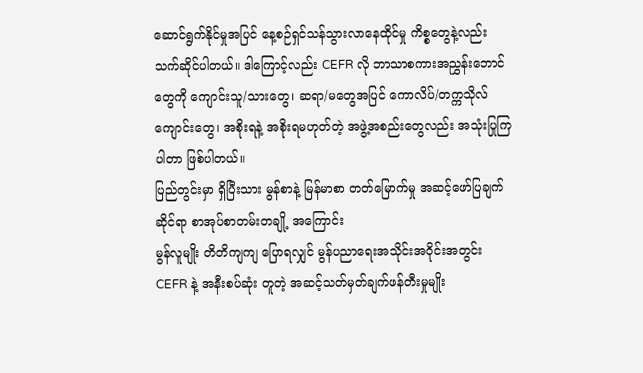ဆောင်ရွက်နိုင်မှုအပြင် နေ့စဉ်ရှင်သန်သွားလာနေထိုင်မှု ကိစ္စတွေနဲ့လည်း သက်ဆိုင်ပါတယ်။ ဒါကြောင့်လည်း CEFR လို ဘာသာစကားအညွှန်းဘောင်တွေကို ကျောင်းသူ/သားတွေ၊ ဆရာ/မတွေအပြင် ကောလိပ်/တက္ကသိုလ်ကျောင်းတွေ၊ အစိုးရနဲ့ အစိုးရမဟုတ်တဲ့ အဖွဲ့အစည်းတွေလည်း အသုံးပြုကြပါတာ ဖြစ်ပါတယ်။
ပြည်တွင်းမှာ ရှိပြီးသား မွန်စာနဲ့ မြန်မာစာ တတ်မြောက်မှု အဆင့်ဖော်ပြချက်ဆိုင်ရာ စာအုပ်စာတမ်းတချို့ အကြောင်း
မွန်လူမျိုး တိတိကျကျ ပြောရလျှင် မွန်ပညာရေးအသိုင်းအဝိုင်းအတွင်း CEFR နဲ့ အနီးစပ်ဆုံး တူတဲ့ အဆင့်သတ်မှတ်ချက်ဖန်တီးမှုမျိုး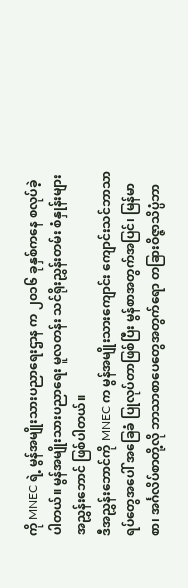ကို MNEC ရဲ့ မွန်အမျိုးသားပညာရေးဌာန က ၂၀၁၆ ခုနှစ်ကနေ စလုပ်ခဲ့ပါတယ်။ မွန်အမျိုးသားပညာရေး မူလတန်း သင်ရိုးညွှန်းတမ်း စံနှုန်းများ အညွှန်းဘောင် ဖြစ်ပါတယ်။
ဒီအညွှန်းဘောင်ကို MNEC က မွန်အမျိုးသားကျောင်း ကျောင်းသင်ဘာသာရပ်တွေအပေါ် အခြေခံ ပြုလုပ်တာဖြစ်ပြီး မွန်စာအတွက်အပြင်၊ မြန်မာစာ၊ အင်္ဂလိပ်စာတို့လို ဘာသာစာပေတွေအတွက်ရော တခြားဝိဇ္ဇာသိပ္ပံဘာ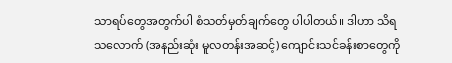သာရပ်တွေအတွက်ပါ စံသတ်မှတ်ချက်တွေ ပါပါတယ်။ ဒါဟာ သိရသလောက် (အနည်းဆုံး မူလတန်းအဆင့်) ကျောင်းသင်ခန်းစာတွေကို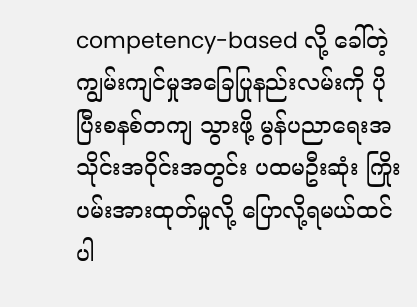competency-based လို့ ခေါ်တဲ့ ကျွမ်းကျင်မှုအခြေပြုနည်းလမ်းကို ပိုပြီးစနစ်တကျ သွားဖို့ မွန်ပညာရေးအသိုင်းအဝိုင်းအတွင်း ပထမဦးဆုံး ကြိုးပမ်းအားထုတ်မှုလို့ ပြောလို့ရမယ်ထင်ပါ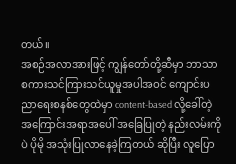တယ်။
အစဉ်အလာအားဖြင့် ကျွန်တော်တို့ဆီမှာ ဘာသာစကားသင်ကြားသင်ယူမှုအပါအဝင် ကျောင်းပညာရေးစနစ်တွေထဲမှာ content-based လို့ခေါ်တဲ့ အကြောင်းအရာအပေါ် အခြေပြုတဲ့ နည်းလမ်းကိုပဲ ပိုမို အသုံးပြုလာနေခဲ့ကြတယ် ဆိုပြီး လူပြော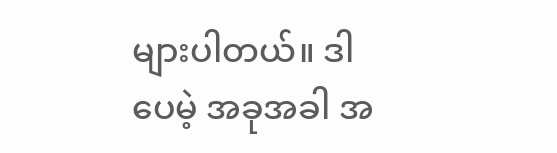များပါတယ်။ ဒါပေမဲ့ အခုအခါ အ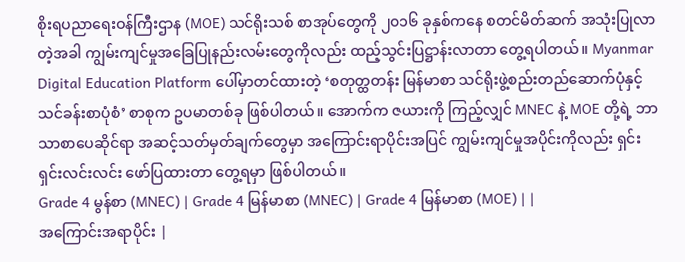စိုးရပညာရေးဝန်ကြီးဌာန (MOE) သင်ရိုးသစ် စာအုပ်တွေကို ၂၀၁၆ ခုနှစ်ကနေ စတင်မိတ်ဆက် အသုံးပြုလာတဲ့အခါ ကျွမ်းကျင်မှုအခြေပြုနည်းလမ်းတွေကိုလည်း ထည့်သွင်းပြဋ္ဌာန်းလာတာ တွေ့ရပါတယ်။ Myanmar Digital Education Platform ပေါ်မှာတင်ထားတဲ့ ‘စတုတ္ထတန်း မြန်မာစာ သင်ရိုးဖွဲ့စည်းတည်ဆောက်ပုံနှင့် သင်ခန်းစာပုံစံ’ စာစုက ဥပမာတစ်ခု ဖြစ်ပါတယ်။ အောက်က ဇယားကို ကြည့်လျှင် MNEC နဲ့ MOE တို့ရဲ့ ဘာသာစာပေဆိုင်ရာ အဆင့်သတ်မှတ်ချက်တွေမှာ အကြောင်းရာပိုင်းအပြင် ကျွမ်းကျင်မှုအပိုင်းကိုလည်း ရှင်းရှင်းလင်းလင်း ဖော်ပြထားတာ တွေ့ရမှာ ဖြစ်ပါတယ်။
Grade 4 မွန်စာ (MNEC) | Grade 4 မြန်မာစာ (MNEC) | Grade 4 မြန်မာစာ (MOE) | |
အကြောင်းအရာပိုင်း |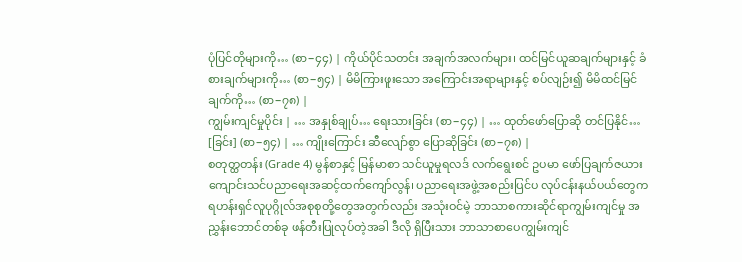ပုံပြင်တိုများကို… (စာ−၄၄) | ကိုယ်ပိုင်သတင်း အချက်အလက်များ၊ ထင်မြင်ယူဆချက်များနှင့် ခံစားချက်များကို… (စာ−၅၄) | မိမိကြားဖူးသော အကြောင်းအရာများနှင့် စပ်လျဉ်း၍ မိမိထင်မြင်ချက်ကို… (စာ−၇၈) |
ကျွမ်းကျင်မှုပိုင်း | … အနှုစ်ချုပ်… ရေးသားခြင်း (စာ−၄၄) | … ထုတ်ဖော်ပြောဆို တင်ပြနိုင်… [ခြင်း] (စာ−၅၄) | … ကျိုးကြောင်း ဆီလျော်စွာ ပြောဆိုခြင်း (စာ−၇၈) |
စတုတ္ထတန်း (Grade 4) မွန်စာနှင့် မြန်မာစာ သင်ယူမှုရလဒ် လက်ရွေးစင် ဥပမာ ဖော်ပြချက်ဇယား
ကျောင်းသင်ပညာရေးအဆင့်ထက်ကျော်လွန်၊ ပညာရေးအဖွဲ့အစည်းပြင်ပ လုပ်ငန်းနယ်ပယ်တွေက ရဟန်းရှင်လူပုဂ္ဂိုလ်အစုစုတို့တွေအတွက်လည်း အသုံးဝင်မဲ့ ဘာသာစကားဆိုင်ရာကျွမ်းကျင်မှု အညွှန်းဘောင်တစ်ခု ဖန်တီးပြုလုပ်တဲ့အခါ ဒီလို ရှိပြီးသား ဘာသာစာပေကျွမ်းကျင်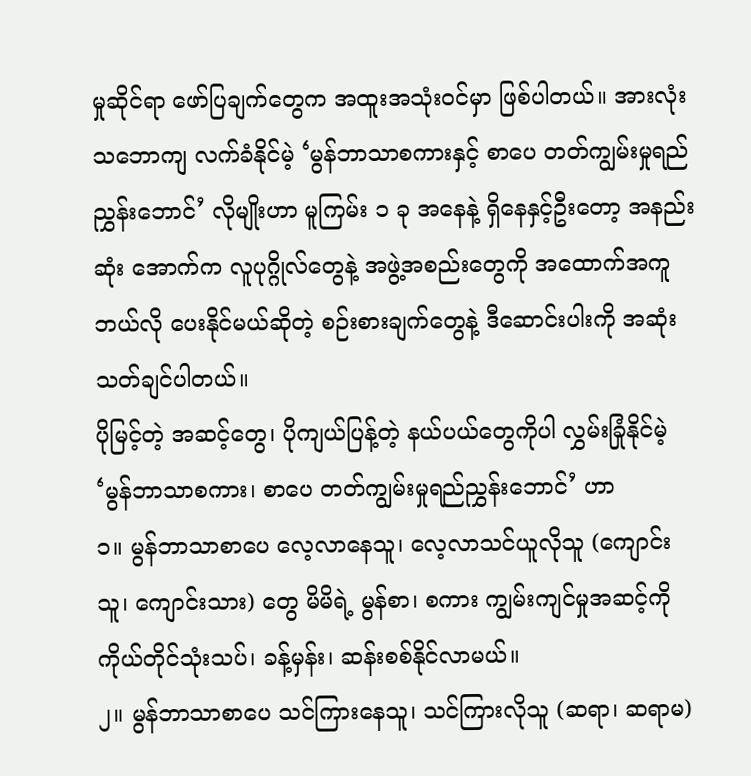မှုဆိုင်ရာ ဖော်ပြချက်တွေက အထူးအသုံးဝင်မှာ ဖြစ်ပါတယ်။ အားလုံးသဘောကျ လက်ခံနိုင်မဲ့ ‘မွန်ဘာသာစကားနှင့် စာပေ တတ်ကျွမ်းမှုရည်ညွှန်းဘောင်’ လိုမျိုးဟာ မူကြမ်း ၁ ခု အနေနဲ့ ရှိနေနှင့်ဦးတော့ အနည်းဆုံး အောက်က လူပုဂ္ဂိုလ်တွေနဲ့ အဖွဲ့အစည်းတွေကို အထောက်အကူ ဘယ်လို ပေးနိုင်မယ်ဆိုတဲ့ စဉ်းစားချက်တွေနဲ့ ဒီဆောင်းပါးကို အဆုံးသတ်ချင်ပါတယ်။
ပိုမြင့်တဲ့ အဆင့်တွေ၊ ပိုကျယ်ပြန့်တဲ့ နယ်ပယ်တွေကိုပါ လွှမ်းခြုံနိုင်မဲ့ ‘မွန်ဘာသာစကား၊ စာပေ တတ်ကျွမ်းမှုရည်ညွှန်းဘောင်’ ဟာ
၁။ မွန်ဘာသာစာပေ လေ့လာနေသူ၊ လေ့လာသင်ယူလိုသူ (ကျောင်းသူ၊ ကျောင်းသား) တွေ မိမိရဲ့ မွန်စာ၊ စကား ကျွမ်းကျင်မှုအဆင့်ကို ကိုယ်တိုင်သုံးသပ်၊ ခန့်မှန်း၊ ဆန်းစစ်နိုင်လာမယ်။
၂။ မွန်ဘာသာစာပေ သင်ကြားနေသူ၊ သင်ကြားလိုသူ (ဆရာ၊ ဆရာမ)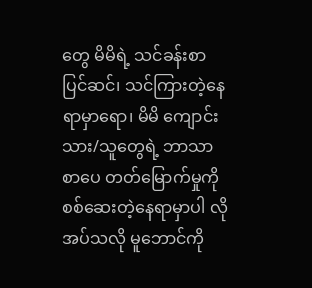တွေ မိမိရဲ့ သင်ခန်းစာ ပြင်ဆင်၊ သင်ကြားတဲ့နေရာမှာရော၊ မိမိ ကျောင်းသား/သူတွေရဲ့ ဘာသာစာပေ တတ်မြောက်မှုကို စစ်ဆေးတဲ့နေရာမှာပါ လိုအပ်သလို မူဘောင်ကို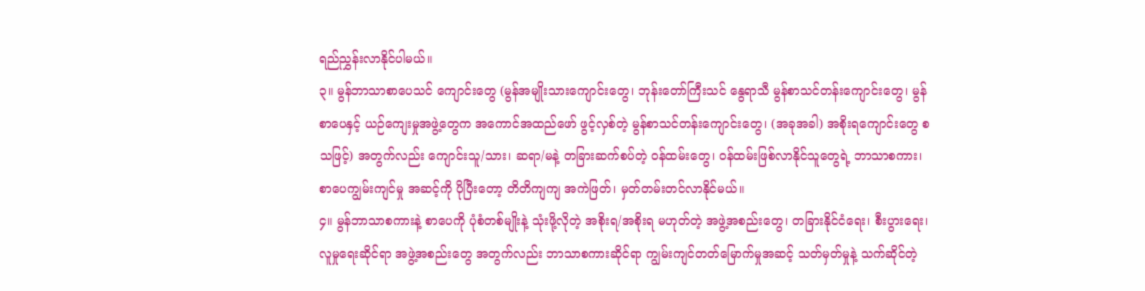ရည်ညွှန်းလာနိုင်ပါမယ်။
၃။ မွန်ဘာသာစာပေသင် ကျောင်းတွေ (မွန်အမျိုးသားကျောင်းတွေ၊ ဘုန်းတော်ကြီးသင် နွေရာသီ မွန်စာသင်တန်းကျောင်းတွေ၊ မွန်စာပေနှင့် ယဉ်ကျေးမှုအဖွဲ့တွေက အကောင်အထည်ဖော် ဖွင့်လှစ်တဲ့ မွန်စာသင်တန်းကျောင်းတွေ၊ (အခုအခါ) အစိုးရကျောင်းတွေ စသဖြင့်) အတွက်လည်း ကျောင်းသူ/သား၊ ဆရာ/မနဲ့ တခြားဆက်စပ်တဲ့ ဝန်ထမ်းတွေ၊ ဝန်ထမ်းဖြစ်လာနိုင်သူတွေရဲ့ ဘာသာစကား၊ စာပေကျွမ်းကျင်မှု အဆင့်ကို ပိုပြီးတော့ တိတိကျကျ အကဲဖြတ်၊ မှတ်တမ်းတင်လာနိုင်မယ်။
၄။ မွန်ဘာသာစကားနဲ့ စာပေကို ပုံစံတစ်မျိုးနဲ့ သုံးဖို့လိုတဲ့ အစိုးရ/အစိုးရ မဟုတ်တဲ့ အဖွဲ့အစည်းတွေ၊ တခြားနိုင်ငံရေး၊ စီးပွားရေး၊ လူမှုရေးဆိုင်ရာ အဖွဲ့အစည်းတွေ အတွက်လည်း ဘာသာစကားဆိုင်ရာ ကျွမ်းကျင်တတ်မြောက်မှုအဆင့် သတ်မှတ်မှုနဲ့ သက်ဆိုင်တဲ့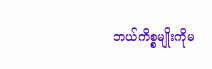ဘယ်ကိစ္စမျိုးကိုမ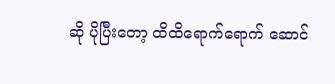ဆို ပိုပြီးတော့ ထိထိရောက်ရောက် ဆောင်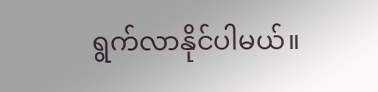ရွက်လာနိုင်ပါမယ်။